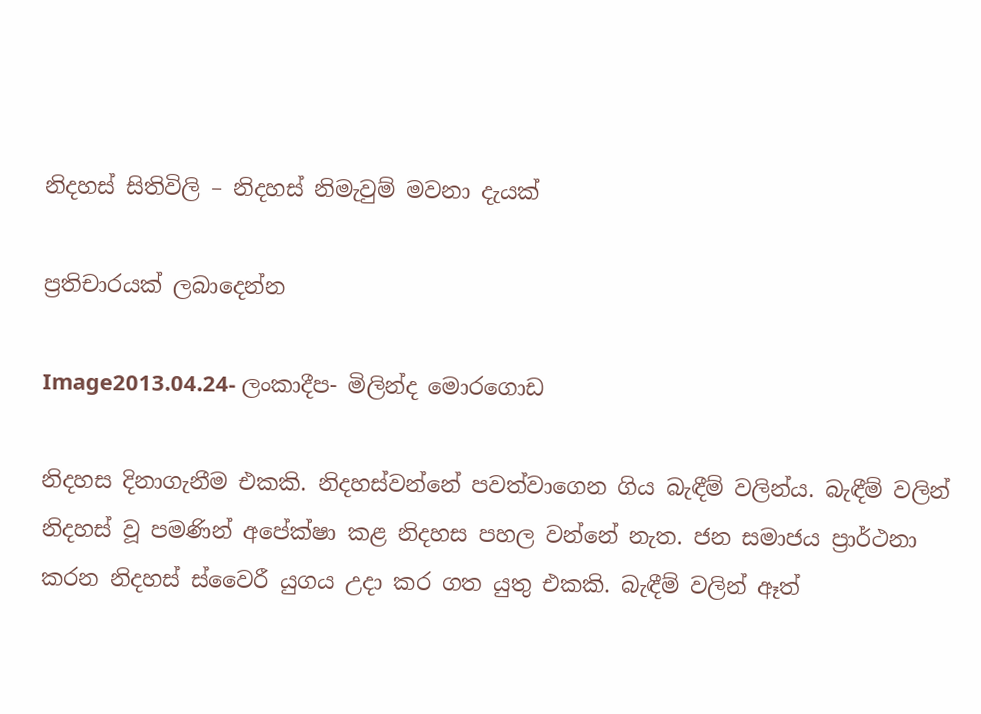නිදහස් සිතිවිලි – නිදහස් නිමැවුම් මවනා දැයක්

ප්‍රතිචාරයක් ලබාදෙන්න

Image2013.04.24- ලංකාදීප- මිලින්ද මොරගොඩ

නිදහස දිනාගැනීම එකකි. නිදහස්වන්නේ පවත්වාගෙන ගිය බැඳීම් වලින්ය. බැඳීම් වලින් නිදහස් වූ පමණින් අපේක්ෂා කළ නිදහස පහල වන්නේ නැත. ජන සමාජය ප්‍රාර්ථනා කරන නිදහස් ස්වෛරී යුගය උදා කර ගත යුතු එකකි. බැඳීම් වලින් ඈත්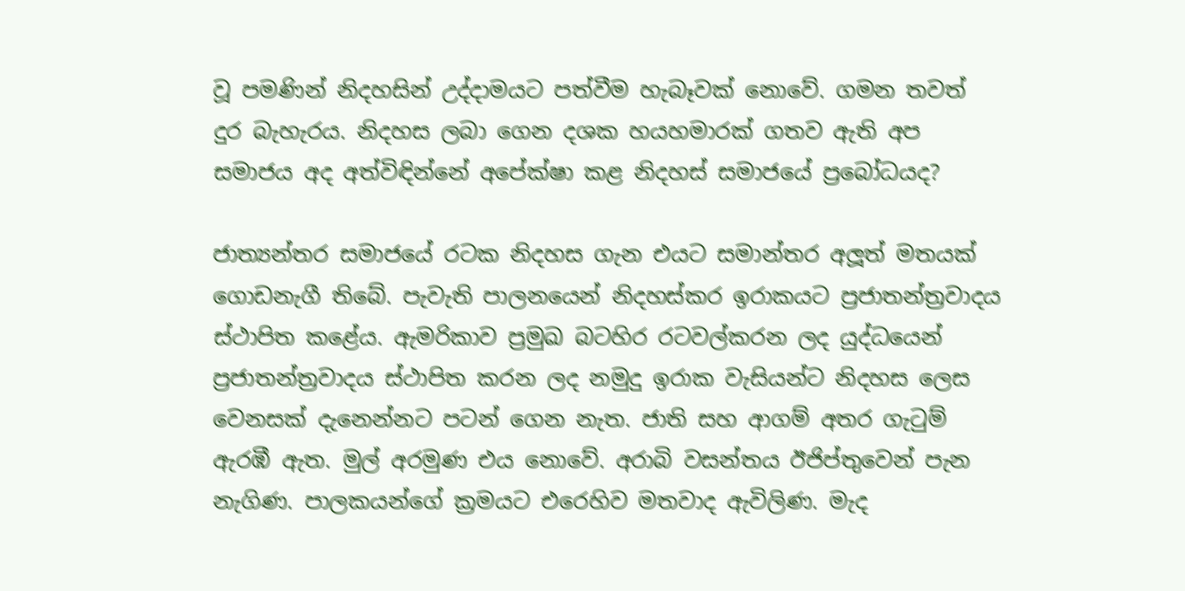වූ පමණින් නිදහසින් උද්දාමයට පත්වීම හැබෑවක් නොවේ. ගමන තවත් දුර බැහැරය. නිදහස ලබා ගෙන දශක හයහමාරක් ගතව ඇති අප සමාජය අද අත්විඳින්නේ අපේක්ෂා කළ නිදහස් සමාජයේ ප්‍රබෝධයද?

ජාත්‍යන්තර සමාජයේ රටක නිදහස ගැන එයට සමාන්තර අලූත් මතයක් ගොඩනැගී තිබේ. පැවැති පාලනයෙන් නිදහස්කර ඉරාකයට ප්‍රජාතන්ත්‍රවාදය ස්ථාපිත කළේය. ඇමරිකාව ප්‍රමුඛ බටහිර රටවල්කරන ලද යුද්ධයෙන් ප්‍රජාතන්ත්‍රවාදය ස්ථාපිත කරන ලද නමුදු ඉරාක වැසියන්ට නිදහස ලෙස වෙනසක් දැනෙන්නට පටන් ගෙන නැත. ජාති සහ ආගම් අතර ගැටුම් ඇරඹී ඇත. මුල් අරමුණ එය නොවේ. අරාබි වසන්තය ඊජිප්තුවෙන් පැන නැගිණ. පාලකයන්ගේ ක්‍රමයට එරෙහිව මතවාද ඇවිලිණ. මැද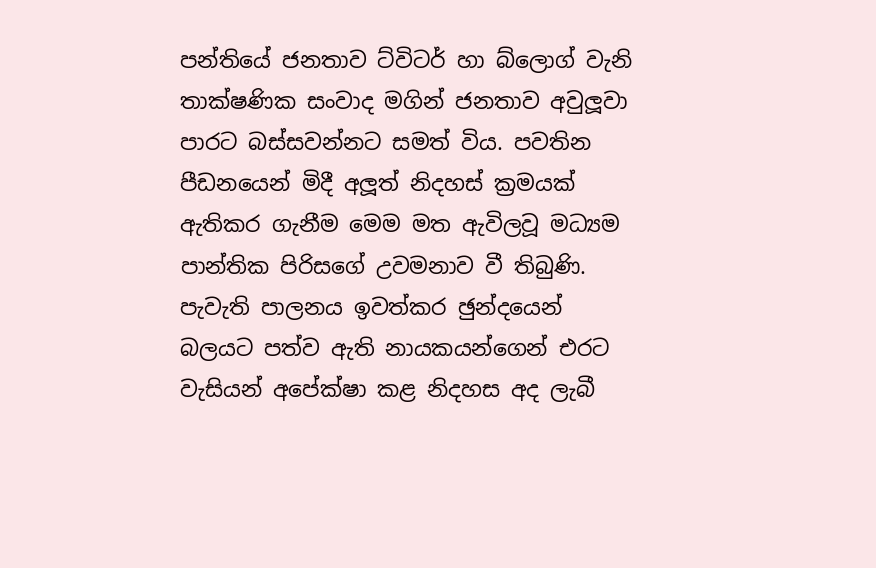පන්තියේ ජනතාව ට්විටර් හා බ්ලොග් වැනි තාක්ෂණික සංවාද මගින් ජනතාව අවුලූවා පාරට බස්සවන්නට සමත් විය. පවතින පීඩනයෙන් මිදී අලූත් නිදහස් ක්‍රමයක් ඇතිකර ගැනීම මෙම මත ඇවිලවූ මධ්‍යම පාන්තික පිරිසගේ උවමනාව වී තිබුණි. පැවැති පාලනය ඉවත්කර ඡුන්දයෙන් බලයට පත්ව ඇති නායකයන්ගෙන් එරට වැසියන් අපේක්ෂා කළ නිදහස අද ලැබී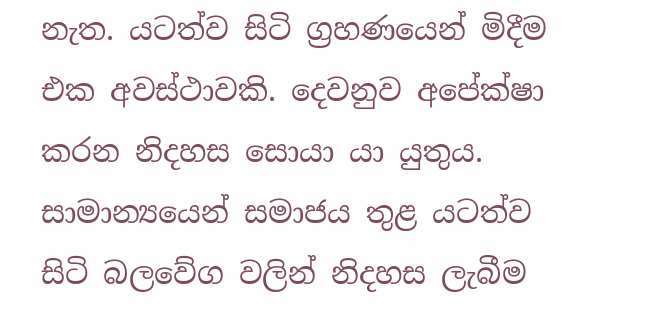නැත. යටත්ව සිටි ග්‍රහණයෙන් මිදීම එක අවස්ථාවකි. දෙවනුව අපේක්ෂා කරන නිදහස සොයා යා යුතුය. සාමාන්‍යයෙන් සමාජය තුළ යටත්ව සිටි බලවේග වලින් නිදහස ලැබීම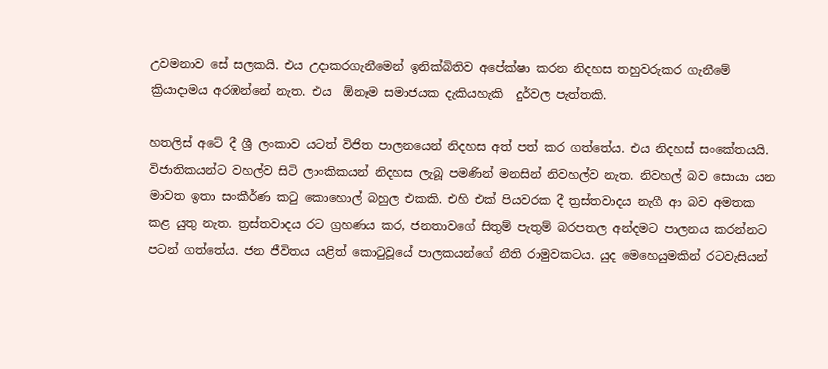උවමනාව සේ සලකයි. එය උදාකරගැනීමෙන් ඉනික්බිතිව අපේක්ෂා කරන නිදහස තහුවරුකර ගැනීමේ ක්‍රියාදාමය අරඹන්නේ නැත. එය  ඕනෑම සමාජයක දැකියහැකි  දුර්වල පැත්තකි.

හතලිස් අටේ දී ශ්‍රී ලංකාව යටත් විජිත පාලනයෙන් නිදහස අත් පත් කර ගත්තේය. එය නිදහස් සංකේතයයි. විජාතිකයන්ට වහල්ව සිටි ලාංකිකයන් නිදහස ලැබූ පමණින් මනසින් නිවහල්ව නැත. නිවහල් බව සොයා යන මාවත ඉතා සංකීර්ණ කටු කොහොල් බහුල එකකි. එහි එක් පියවරක දී ත්‍රස්තවාදය නැගී ආ බව අමතක කළ යුතු නැත. ත්‍රස්තවාදය රට ග්‍රහණය කර, ජනතාවගේ සිතුම් පැතුම් බරපතල අන්දමට පාලනය කරන්නට පටන් ගත්තේය. ජන ජීවිතය යළිත් කොටුවූයේ පාලකයන්ගේ නීති රාමුවකටය. යුද මෙහෙයුමකින් රටවැසියන්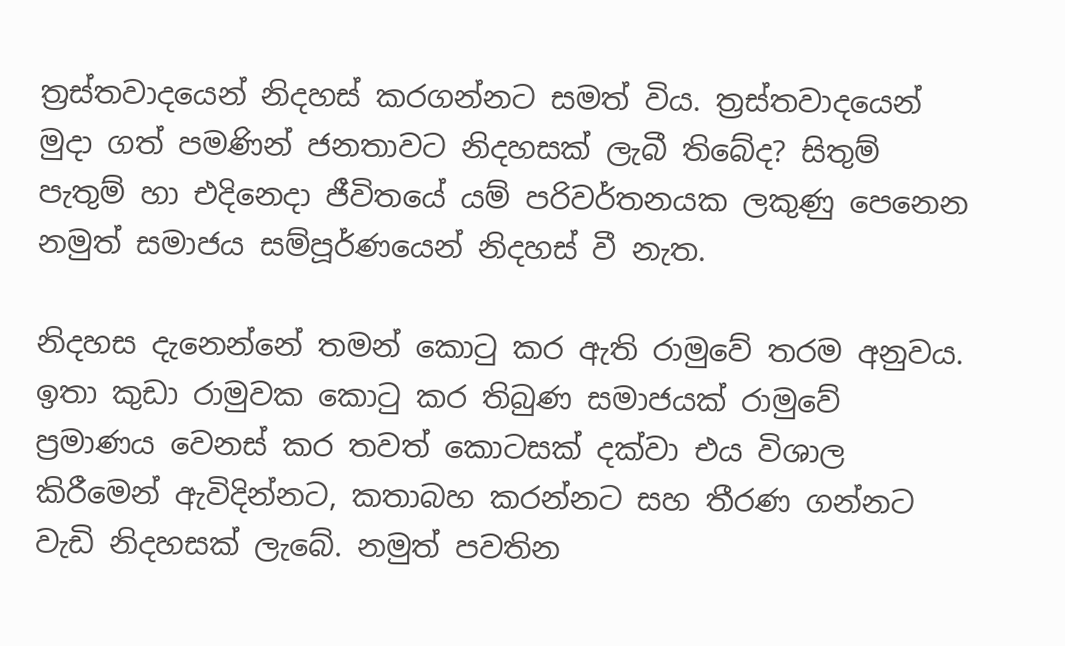ත්‍රස්තවාදයෙන් නිදහස් කරගන්නට සමත් විය. ත්‍රස්තවාදයෙන් මුදා ගත් පමණින් ජනතාවට නිදහසක් ලැබී තිබේද? සිතුම් පැතුම් හා එදිනෙදා ජීවිතයේ යම් පරිවර්තනයක ලකුණු පෙනෙන නමුත් සමාජය සම්පූර්ණයෙන් නිදහස් වී නැත.

නිදහස දැනෙන්නේ තමන් කොටු කර ඇති රාමුවේ තරම අනුවය. ඉතා කුඩා රාමුවක කොටු කර තිබුණ සමාජයක් රාමුවේ ප්‍රමාණය වෙනස් කර තවත් කොටසක් දක්වා එය විශාල කිරීමෙන් ඇවිදින්නට, කතාබහ කරන්නට සහ තීරණ ගන්නට වැඩි නිදහසක් ලැබේ. නමුත් පවතින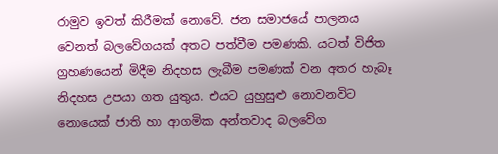රාමුව ඉවත් කිරීමක් නොවේ. ජන සමාජයේ පාලනය වෙනත් බලවේගයක් අතට පත්වීම පමණකි. යටත් විජිත ග්‍රහණයෙන් මිදීම නිදහස ලැබීම පමණක් වන අතර හැබෑ නිදහස උපයා ගත යුතුය. එයට යුහුසුළු නොවනවිට නොයෙක් ජාති හා ආගමික අන්තවාද බලවේග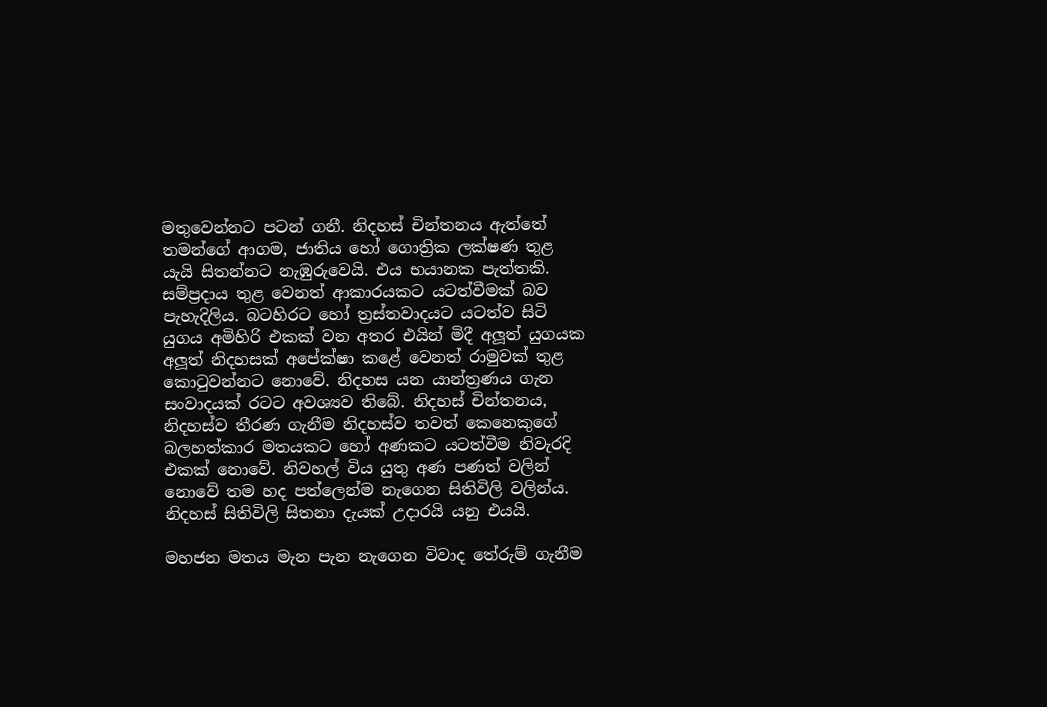මතුවෙන්නට පටන් ගනී. නිදහස් චින්තනය ඇත්තේ තමන්ගේ ආගම, ජාතිය හෝ ගොත්‍රික ලක්ෂණ තුළ යැයි සිතන්නට නැඹුරුවෙයි. එය භයානක පැත්තකි. සම්ප්‍රදාය තුළ වෙනත් ආකාරයකට යටත්වීමක් බව පැහැදිලිය. බටහිරට හෝ ත්‍රස්තවාදයට යටත්ව සිටි යුගය අමිහිරි එකක් වන අතර එයින් මිදී අලූත් යුගයක අලූත් නිදහසක් අපේක්ෂා කළේ වෙනත් රාමුවක් තුළ කොටුවන්නට නොවේ. නිදහස යන යාන්ත්‍රණය ගැන සංවාදයක් රටට අවශ්‍යව තිබේ. නිදහස් චින්තනය, නිදහස්ව තීරණ ගැනීම නිදහස්ව තවත් කෙනෙකුගේ බලහත්කාර මතයකට හෝ අණකට යටත්වීම නිවැරදි එකක් නොවේ. නිවහල් විය යුතු අණ පණත් වලින් නොවේ තම හද පත්ලෙන්ම නැගෙන සිතිවිලි වලින්ය. නිදහස් සිතිවිලි සිතනා දැයක් උදාරයි යනු එයයි.

මහජන මතය මැන පැන නැගෙන විවාද තේරුම් ගැනීම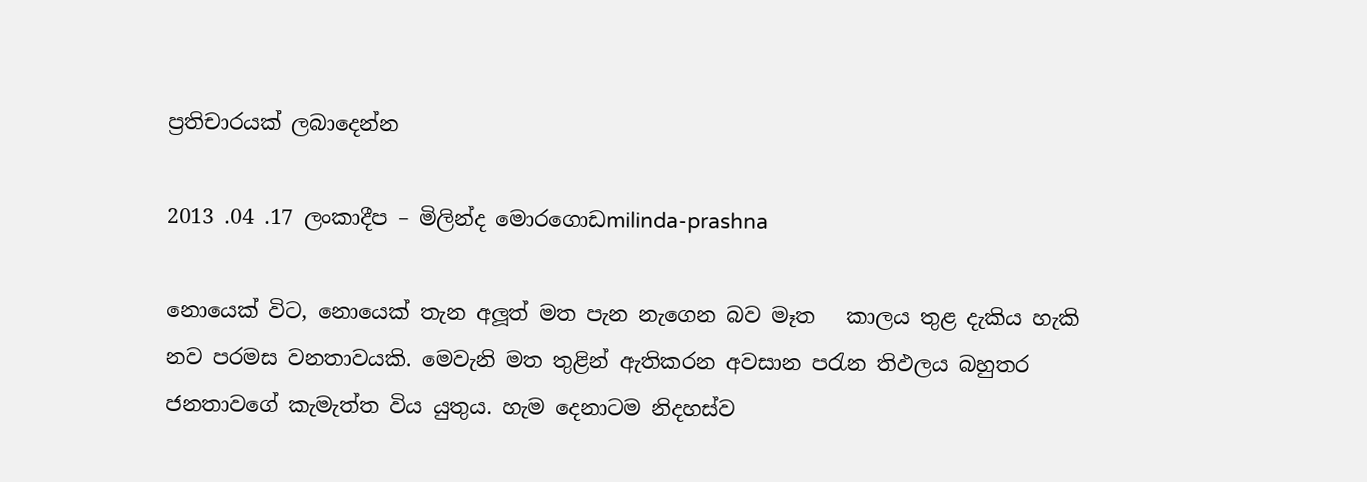ප්‍රතිචාරයක් ලබාදෙන්න

2013 .04 .17 ලංකාදීප – මිලින්ද මොරගොඩmilinda-prashna

නොයෙක් විට, නොයෙක් තැන අලූත් මත පැන නැගෙන බව මෑත   කාලය තුළ දැකිය හැකි නව පරමස වනතාවයකි. මෙවැනි මත තුළින් ඇතිකරන අවසාන පරැන තිඵලය බහුතර ජනතාවගේ කැමැත්ත විය යුතුය. හැම දෙනාටම නිදහස්ව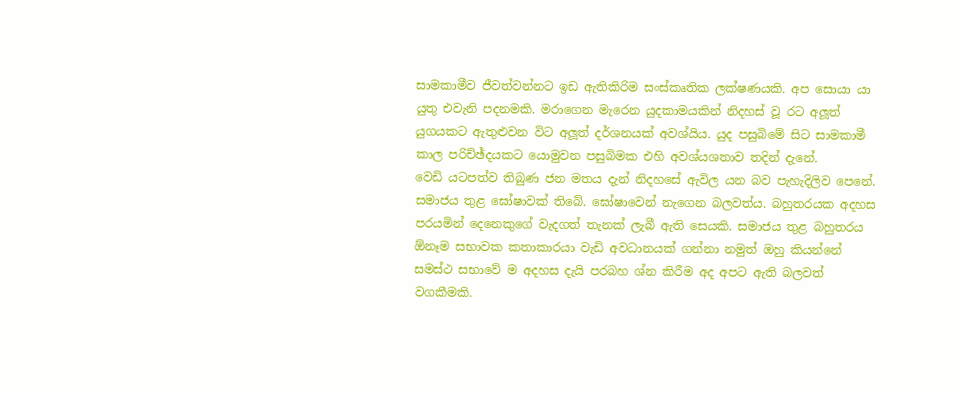සාමකාමීව ජීවත්වන්නට ඉඩ ඇතිකිරිම සංස්කෘතික ලක්ෂණයකි. අප සොයා යා යුතු එවැනි පදනමකි. මරාගෙන මැරෙන යුදකාමයකින් නිදහස් වූ රට අලූත් යුගයකට ඇතුළුවන විට අලූත් දර්ශනයක් අවශ්යිය. යුද පසුබිමේ සිට සාමකාමී කාල පරිච්ඡ්දයකට යොමුවන පසුබිමක එහි අවශ්යශතාව තදින් දැනේ.
වෙඩි යටපත්ව තිබුණ ජන මතය දැන් නිදහසේ ඇවිල යන බව පැහැදිලිව පෙනේ. සමාජය තුළ ඝෝෂාවක් තිබේ. ඝෝෂාවෙන් නැගෙන බලවත්ය. බහුතරයක අදහස පරයමින් දෙනෙකුගේ වැදගත් තැනක් ලැබී ඇති සෙයකි. සමාජය තුළ බහුතරය ඕනෑම සභාවක කතාකාරයා වැඩි අවධානයක් ගන්නා නමුත් ඔහු කියන්නේ සමස්ථ සභාවේ ම අදහස දැයි පරබහ ශ්න කිරීම අද අපට ඇති බලවත් වගකීමකි.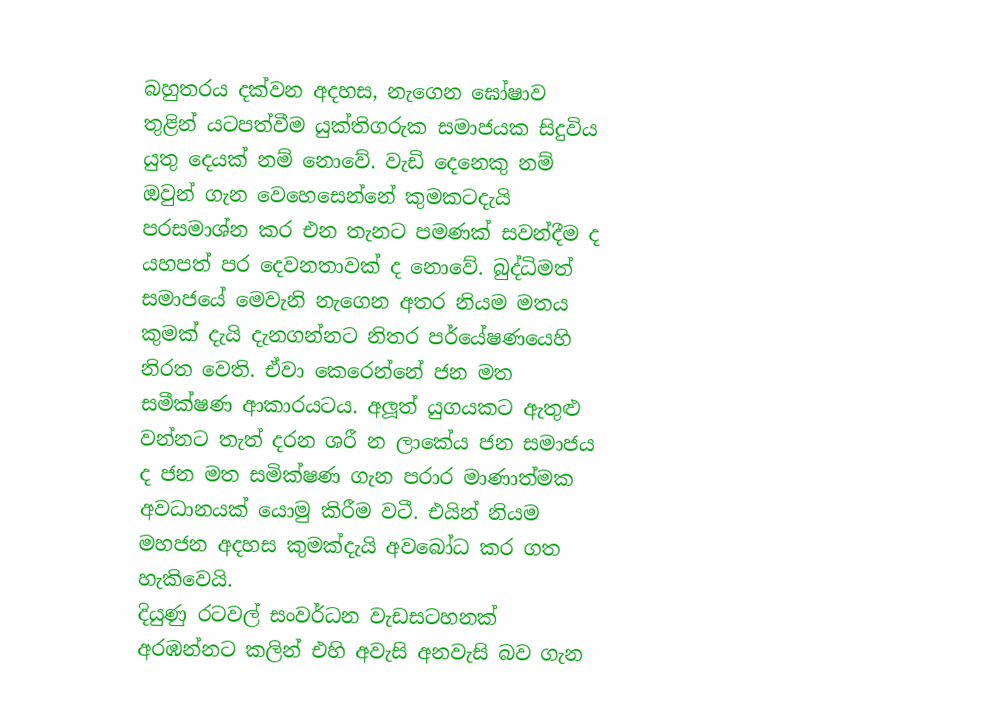බහුතරය දක්වන අදහස, නැගෙන ඝෝෂාව තුළින් යටපත්වීම යුක්තිගරුක සමාජයක සිදුවිය යුතු දෙයක් නම් නොවේ. වැඩි දෙනෙකු නම් ඔවුන් ගැන වෙහෙසෙන්නේ කුමකටදැයි පරසමාශ්න කර එන තැනට පමණක් සවන්දීම ද යහපත් පර දෙවනතාවක් ද නොවේ. බුද්ධිමත් සමාජයේ මෙවැනි නැගෙන අතර නියම මතය කුමක් දැයි දැනගන්නට නිතර පර්යේෂණයෙහි නිරත වෙති. ඒවා කෙරෙන්නේ ජන මත සමීක්ෂණ ආකාරයටය. අලූත් යුගයකට ඇතුළු වන්නට තැත් දරන ශරී න ලාකේය ජන සමාජය ද ජන මත සමික්ෂණ ගැන පරාර මාණාත්මක අවධානයක් යොමු කිරීම වටී. එයින් නියම මහජන අදහස කුමක්දැයි අවබෝධ කර ගත හැකිවෙයි.
දියුණු රටවල් සංවර්ධන වැඩසටහනක් අරඹන්නට කලින් එහි අවැසි අනවැසි බව ගැන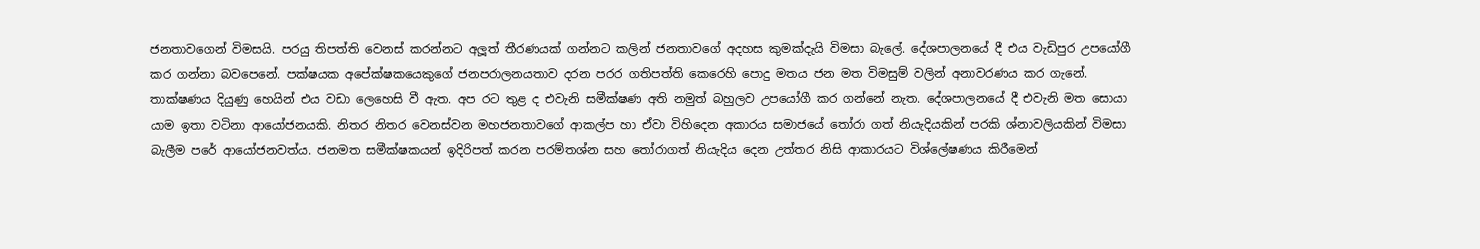ජනතාවගෙන් විමසයි. පරයු තිපත්ති වෙනස් කරන්නට අලූත් තීරණයක් ගන්නට කලින් ජනතාවගේ අදහස කුමක්දැයි විමසා බැලේ. දේශපාලනයේ දී එය වැඩිපුර උපයෝගී කර ගන්නා බවපෙනේ. පක්ෂයක අපේක්ෂකයෙකුගේ ජනපරාලනයතාව දරන පරර ගතිපත්ති කෙරෙහි පොදු මතය ජන මත විමසුම් වලින් අනාවරණය කර ගැනේ. තාක්ෂණය දියුණු හෙයින් එය වඩා ලෙහෙසි වී ඇත. අප රට තුළ ද එවැනි සමීක්ෂණ අති නමුත් බහුලව උපයෝගී කර ගන්නේ නැත. දේශපාලනයේ දී එවැනි මත සොයා යාම ඉතා වටිනා ආයෝජනයකි. නිතර නිතර වෙනස්වන මහජනතාවගේ ආකල්ප හා ඒවා විහිදෙන අකාරය සමාජයේ තෝරා ගත් නියැදියකින් පරකි ශ්නාවලියකින් විමසා බැලීම පරේ ආයෝජනවත්ය. ජනමත සමීක්ෂකයන් ඉදිරිපත් කරන පරම්තශ්න සහ තෝරාගත් නියැදිය දෙන උත්තර නිසි ආකාරයට විශ්ලේෂණය කිරීමෙන්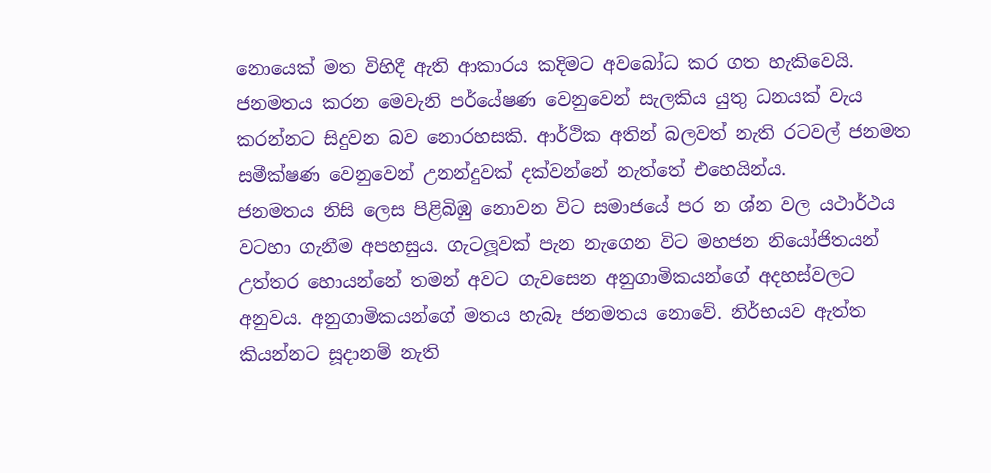නොයෙක් මත විහිදී ඇති ආකාරය කදිමට අවබෝධ කර ගත හැකිවෙයි. ජනමතය කරන මෙවැනි පර්යේෂණ වෙනුවෙන් සැලකිය යුතු ධනයක් වැය කරන්නට සිදුවන බව නොරහසකි. ආර්ථික අතින් බලවත් නැති රටවල් ජනමත සමීක්ෂණ වෙනුවෙන් උනන්දුවක් දක්වන්නේ නැත්තේ එහෙයින්ය.
ජනමතය නිසි ලෙස පිළිබිඹු නොවන විට සමාජයේ පර න ශ්න වල යථාර්ථය වටහා ගැනීම අපහසුය. ගැටලූවක් පැන නැගෙන විට මහජන නියෝජිතයන් උත්තර හොයන්නේ තමන් අවට ගැවසෙන අනුගාමිකයන්ගේ අදහස්වලට අනුවය. අනුගාමිකයන්ගේ මතය හැබෑ ජනමතය නොවේ. නිර්භයව ඇත්ත කියන්නට සූදානම් නැති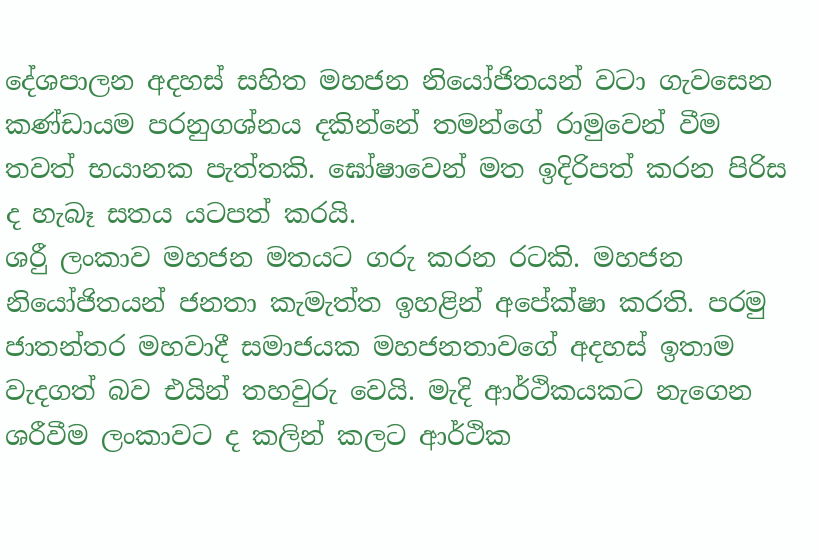දේශපාලන අදහස් සහිත මහජන නියෝජිතයන් වටා ගැවසෙන කණ්ඩායම පරනුගශ්නය දකින්නේ තමන්ගේ රාමුවෙන් වීම තවත් භයානක පැත්තකි. ඝෝෂාවෙන් මත ඉදිරිපත් කරන පිරිස ද හැබෑ සතය යටපත් කරයි.
ශරීු ලංකාව මහජන මතයට ගරු කරන රටකි. මහජන නියෝජිතයන් ජනතා කැමැත්ත ඉහළින් අපේක්ෂා කරති. පරමු ජාතන්තර මහවාදී සමාජයක මහජනතාවගේ අදහස් ඉතාම වැදගත් බව එයින් තහවුරු වෙයි. මැදි ආර්ථිකයකට නැගෙන ශරීවීම ලංකාවට ද කලින් කලට ආර්ථික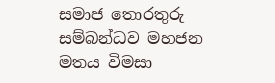සමාජ තොරතුරු සම්බන්ධව මහජන මතය විමසා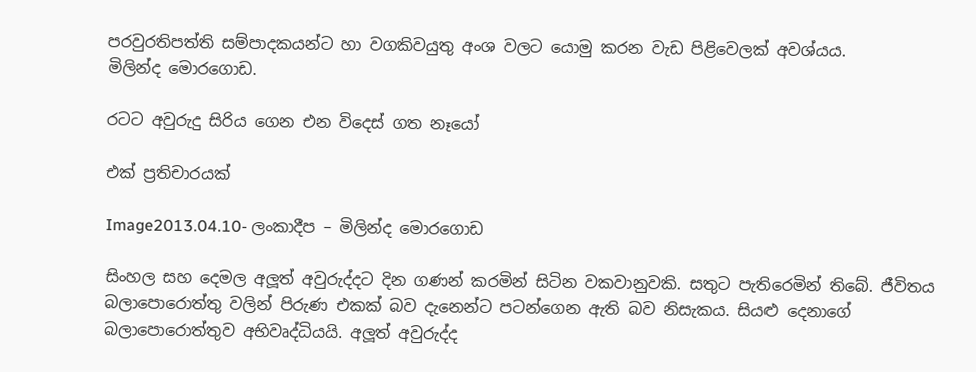පරවුරතිපත්ති සම්පාදකයන්ට හා වගකිවයුතු අංශ වලට යොමු කරන වැඩ පිළිවෙලක් අවශ්යය.
මිලින්ද මොරගොඩ.

රටට අවුරුදු සිරිය ගෙන එන විදෙස් ගත නෑයෝ

එක් ප්‍රතිචාරයක්

Image2013.04.10- ලංකාදීප – මිලින්ද මොරගොඩ

සිංහල සහ දෙමල අලූත් අවුරුද්දට දින ගණන් කරමින් සිටින වකවානුවකි. සතුට පැතිරෙමින් තිබේ. ජීවිතය බලාපොරොත්තු වලින් පිරුණ එකක් බව දැනෙන්ට පටන්ගෙන ඇති බව නිසැකය. සියළු දෙනාගේ බලාපොරොත්තුව අභිවෘද්ධියයි. අලූත් අවුරුද්ද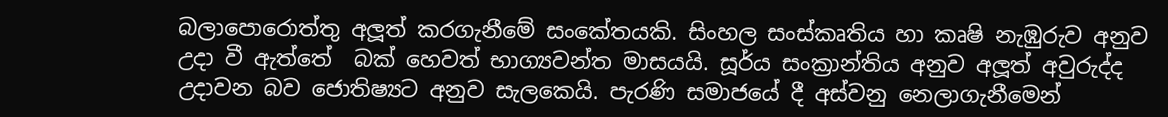බලාපොරොත්තු අලූත් කරගැනීමේ සංකේතයකි. සිංහල සංස්කෘතිය හා කෘෂි නැඹුරුව අනුව උදා වී ඇත්තේ  බක් හෙවත් භාග්‍යවන්ත මාසයයි. සූර්ය සංක්‍රාන්තිය අනුව අලූත් අවුරුද්ද උදාවන බව ජොතිෂ්‍යට අනුව සැලකෙයි. පැරණි සමාජයේ දී අස්වනු නෙලාගැනීමෙන්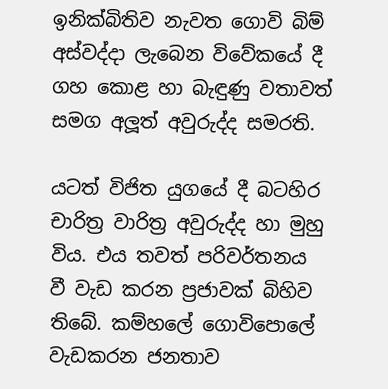ඉනික්බිතිව නැවත ගොවි බිම් අස්වද්දා ලැබෙන විවේකයේ දී ගහ කොළ හා බැඳුණු වතාවත් සමග අලූත් අවුරුද්ද සමරති.

යටත් විජිත යුගයේ දී බටහිර චාරිත්‍ර වාරිත්‍ර අවුරුද්ද හා මුහු විය. එය තවත් පරිවර්තනය වී වැඩ කරන ප්‍රජාවක් බිහිව තිබේ. කම්හලේ ගොවිපොලේ වැඩකරන ජනතාව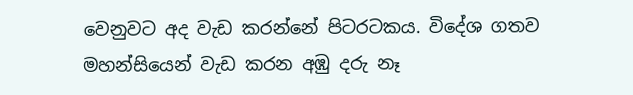වෙනුවට අද වැඩ කරන්නේ පිටරටකය. විදේශ ගතව මහන්සියෙන් වැඩ කරන අඹු දරු නෑ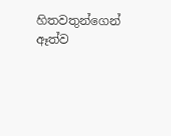හිතවතුන්ගෙන් ඈත්ව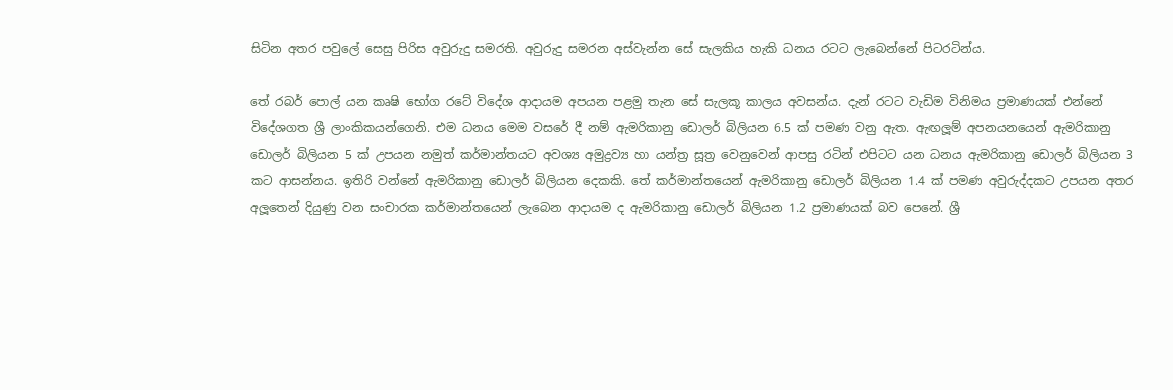සිටින අතර පවුලේ සෙසු පිරිස අවුරුදු සමරති. අවුරුදු සමරන අස්වැන්න සේ සැලකිය හැකි ධනය රටට ලැබෙන්නේ පිටරටින්ය.

තේ රබර් පොල් යන කෘෂි භෝග රටේ විදේශ ආදායම අපයන පළමු තැන සේ සැලකූ කාලය අවසන්ය. දැන් රටට වැඩිම විනිමය ප්‍රමාණයක් එන්නේ විදේශගත ශ්‍රී ලාංකිකයන්ගෙනි. එම ධනය මෙම වසරේ දී නම් ඇමරිකානු ඩොලර් බිලියන 6.5 ක් පමණ වනු ඇත. ඇඟලූම් අපනයනයෙන් ඇමරිකානු ඩොලර් බිලියන 5 ක් උපයන නමුත් කර්මාන්තයට අවශ්‍ය අමුද්‍රව්‍ය හා යන්ත්‍ර සූත්‍ර වෙනුවෙන් ආපසු රටින් එපිටට යන ධනය ඇමරිකානු ඩොලර් බිලියන 3 කට ආසන්නය. ඉතිරි වන්නේ ඇමරිකානු ඩොලර් බිලියන දෙකකි. තේ කර්මාන්තයෙන් ඇමරිකානු ඩොලර් බිලියන 1.4 ක් පමණ අවුරුද්දකට උපයන අතර අලූතෙන් දියුණු වන සංචාරක කර්මාන්තයෙන් ලැබෙන ආදායම ද ඇමරිකානු ඩොලර් බිලියන 1.2 ප්‍රමාණයක් බව පෙනේ. ශ්‍රී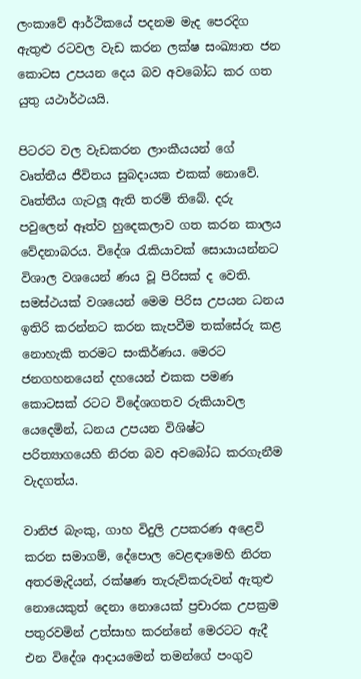ලංකාවේ ආර්ථිකයේ පදනම මැද පෙරදිග ඇතුළු රටවල වැඩ කරන ලක්ෂ සංඛ්‍යාත ජන කොටස උපයන දෙය බව අවබෝධ කර ගත යුතු යථාර්ථයයි.

පිටරට වල වැඩකරන ලාංකීයයන් ගේ වෘත්තීය ජීවිතය සුබදායක එකක් නොවේ. වෘත්තීය ගැටලූ ඇති තරම් තිබේ. දරු පවුලෙන් ඈත්ව හුදෙකලාව ගත කරන කාලය වේදනාබරය. විදේශ රැකියාවක් සොයායන්නට විශාල වශයෙන් ණය වූ පිරිසක් ද වෙති. සමස්ථයක් වශයෙන් මෙම පිරිස උපයන ධනය ඉතිරි කරන්නට කරන කැපවීම තක්සේරු කළ නොහැකි තරමට සංකිර්ණය. මෙරට ජනගහනයෙන් දහයෙන් එකක පමණ කොටසක් රටට විදේශගතව රුකියාවල යෙදෙමින්, ධනය උපයන විශිෂ්ට පරිත්‍යාගයෙහි නිරත බව අවබෝධ කරගැනීම වැදගත්ය.

වානිජ බැංකු, ගාහ විදුලි උපකරණ අළෙවි කරන සමාගම්, දේපොල වෙළඳාමෙහි නිරත අතරමැදියන්, රක්ෂණ තැරුව්කරුවන් ඇතුළු නොයෙකුත් දෙනා නොයෙක් ප්‍රචාරක උපක්‍රම පතුරවමින් උත්සාහ කරන්නේ මෙරටට ඇදී එන විදේශ ආදායමෙන් තමන්ගේ පංගුව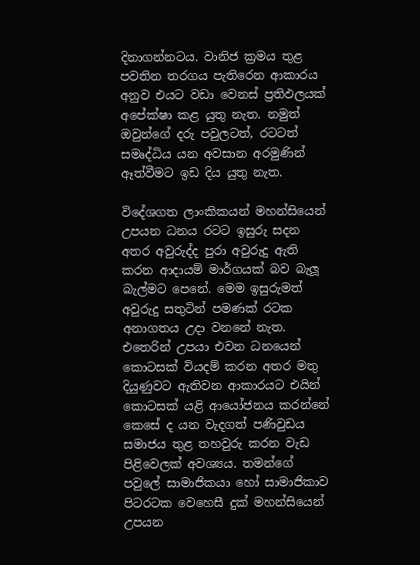දිනාගන්නටය. වානිජ ක්‍රමය තුළ පවතින තරගය පැතිරෙන ආකාරය අනුව එයට වඩා වෙනස් ප්‍රතිඵලයක් අපේක්ෂා කළ යුතු නැත. නමුත් ඔවුන්ගේ දරු පවුලටත්, රටටත් සමෘද්ධිය යන අවසාන අරමුණින් ඈත්වීමට ඉඩ දිය යුතු නැත.

විදේශගත ලාංකිකයන් මහන්සියෙන් උපයන ධනය රටට ඉසුරු සදන අතර අවුරුද්ද පුරා අවුරුදු ඇති කරන ආදායම් මාර්ගයක් බව බැලූ බැල්මට පෙනේ. මෙම ඉසුරුමත් අවුරුදු සතුටින් පමණක් රටක අනාගතය උදා වනනේ නැත. එතෙරින් උපයා එවන ධනයෙන් කොටසක් වියදම් කරන අතර මතු දියුණුවට ඇතිවන ආකාරයට එයින් කොටසක් යළි ආයෝජනය කරන්නේ කෙසේ ද යන වැදගත් පණිවුඩය සමාජය තුළ තහවුරු කරන වැඩ පිළිවෙලක් අවශ්‍යය. තමන්ගේ පවුලේ සාමාජිකයා හෝ සාමාජිකාව පිටරටක වෙහෙසී දුක් මහන්සියෙන් උපයන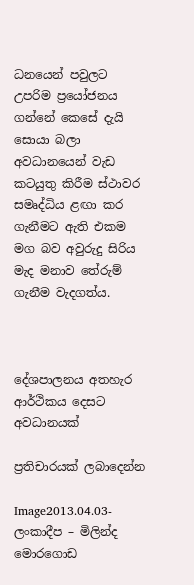ධනයෙන් පවුලට උපරිම ප්‍රයෝජනය ගන්නේ කෙසේ දැයි සොයා බලා අවධානයෙන් වැඩ කටයුතු කිරීම ස්ථාවර සමෘද්ධිය ළඟා කර ගැනීමට ඇති එකම මග බව අවුරුදු සිරිය මැද මනාව තේරුම් ගැනීම වැදගත්ය.



දේශපාලනය අතහැර ආර්ථිකය දෙසට අවධානයක්

ප්‍රතිචාරයක් ලබාදෙන්න

Image2013.04.03- ලංකාදීප – මිලින්ද මොරගොඩ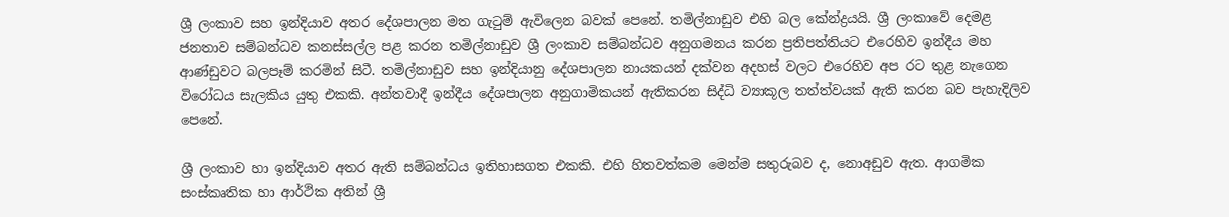ශ්‍රී ලංකාව සහ ඉන්දියාව අතර දේශපාලන මත ගැටුම් ඇවිලෙන බවක් පෙනේ. තමිල්නාඩුව එහි බල කේන්ද්‍රයයි. ශ්‍රී ලංකාවේ දෙමළ ජනතාව සම්බන්ධව කනස්සල්ල පළ කරන තමිල්නාඩුව ශ්‍රී ලංකාව සම්බන්ධව අනුගමනය කරන ප්‍රතිපත්තියට එරෙහිව ඉන්දීය මහ ආණ්ඩුවට බලපෑම් කරමින් සිටී. තමිල්නාඩුව සහ ඉන්දියානු දේශපාලන නායකයන් දක්වන අදහස් වලට එරෙහිව අප රට තුළ නැගෙන විරෝධය සැලකිය යුතු එකකි. අන්තවාදී ඉන්දීය දේශපාලන අනුගාමිකයන් ඇතිකරන සිද්ධි ව්‍යාකූල තත්ත්වයක් ඇති කරන බව පැහැදිලිව පෙනේ.

ශ්‍රී ලංකාව හා ඉන්දියාව අතර ඇති සම්බන්ධය ඉතිහාසගත එකකි. එහි හිතවත්කම මෙන්ම සතුරුබව ද, නොඅඩුව ඇත. ආගමික සංස්කෘතික හා ආර්ථික අතින් ශ්‍රී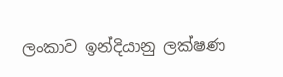ලංකාව ඉන්දියානු ලක්ෂණ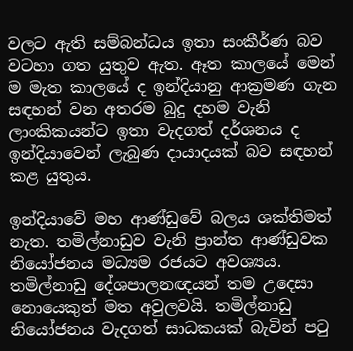වලට ඇති සම්බන්ධය ඉතා සංකීර්ණ බව වටහා ගත යුතුව ඇත. ඈත කාලයේ මෙන් ම මැත කාලයේ ද ඉන්දියානු ආක්‍රමණ ගැන සඳහන් වන අතරම බුදු දහම වැනි ලාංකිකයන්ට ඉතා වැදගත් දර්ශනය ද ඉන්දියාවෙන් ලැබුණ දායාදයක් බව සඳහන් කළ යුතුය.

ඉන්දියාවේ මහ ආණ්ඩුවේ බලය ශක්තිමත් නැත. තමිල්නාඩුව වැනි ප්‍රාන්ත ආණ්ඩුවක නියෝජනය මධ්‍යම රජයට අවශ්‍යය. තමිල්නාඩු දේශපාලනඥයන් තම උදෙසා නොයෙකුත් මත අවුලවයි. තමිල්නාඩු නියෝජනය වැදගත් සාධකයක් බැවින් පටු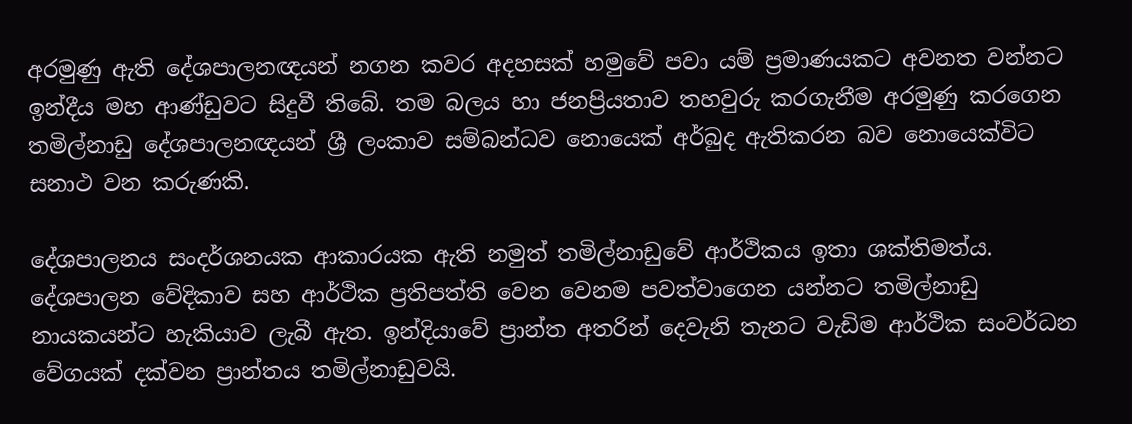අරමුණු ඇති දේශපාලනඥයන් නගන කවර අදහසක් හමුවේ පවා යම් ප්‍රමාණයකට අවනත වන්නට ඉන්දීය මහ ආණ්ඩුවට සිදුවී තිබේ. තම බලය හා ජනප්‍රියතාව තහවුරු කරගැනීම අරමුණු කරගෙන තමිල්නාඩු දේශපාලනඥයන් ශ්‍රී ලංකාව සම්බන්ධව නොයෙක් අර්බුද ඇතිකරන බව නොයෙක්විට සනාථ වන කරුණකි.

දේශපාලනය සංදර්ශනයක ආකාරයක ඇති නමුත් තමිල්නාඩුවේ ආර්ථිකය ඉතා ශක්තිමත්ය. දේශපාලන වේදිකාව සහ ආර්ථික ප්‍රතිපත්ති වෙන වෙනම පවත්වාගෙන යන්නට තමිල්නාඩු නායකයන්ට හැකියාව ලැබී ඇත. ඉන්දියාවේ ප්‍රාන්ත අතරින් දෙවැනි තැනට වැඩිම ආර්ථික සංවර්ධන වේගයක් දක්වන ප්‍රාන්තය තමිල්නාඩුවයි.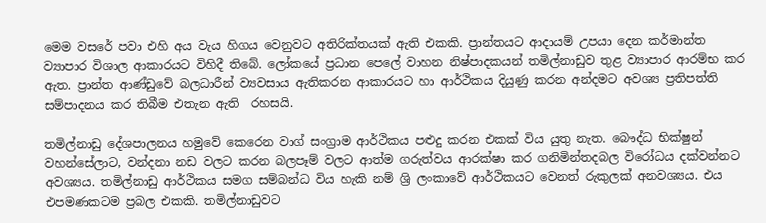මෙම වසරේ පවා එහි අය වැය හිගය වෙනුවට අතිරික්තයක් ඇති එකකි. ප්‍රාන්තයට ආදායම් උපයා දෙන කර්මාන්ත ව්‍යාපාර විශාල ආකාරයට විහිදී තිබේ. ලෝකයේ ප්‍රධාන පෙලේ වාහන නිෂ්පාදකයන් තමිල්නාඩුව තුළ ව්‍යාපාර ආරම්භ කර ඇත. ප්‍රාන්ත ආණ්ඩුවේ බලධාරීන් ව්‍යවසාය ඇතිකරන ආකාරයට හා ආර්ථිකය දියුණු කරන අන්දමට අවශ්‍ය ප්‍රතිපත්ති සම්පාදනය කර තිබීම එතැන ඇති  රහසයි.

තමිල්නාඩු දේශපාලනය හමුවේ කෙරෙන වාග් සංග්‍රාම ආර්ථිකය පළුදු කරන එකක් විය යුතු නැත. බෞද්ධ භික්ෂුන් වහන්සේලාට, වන්දනා නඩ වලට කරන බලපෑම් වලට ආත්ම ගරුත්වය ආරක්ෂා කර ගනිමින්තදබල විරෝධය දක්වන්නට අවශ්‍යය. තමිල්නාඩු ආර්ථිකය සමග සම්බන්ධ විය හැකි නම් ශ්‍රි ලංකාවේ ආර්ථිකයට වෙනත් රුකුලක් අනවශ්‍යය. එය එපමණකටම ප්‍රබල එකකි. තමිල්නාඩුවට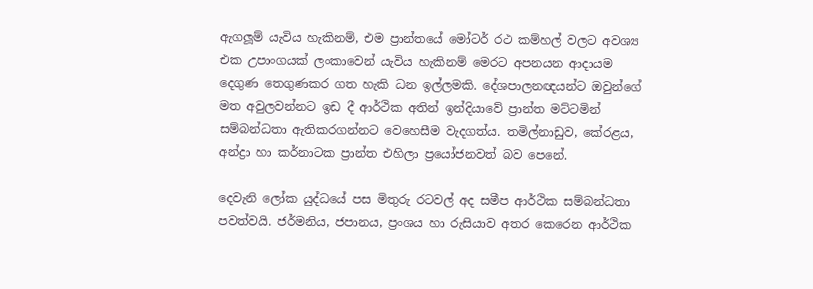ඇගලූම් යැවිය හැකිනම්, එම ප්‍රාන්තයේ මෝටර් රථ කම්හල් වලට අවශ්‍ය එක උපාංගයක් ලංකාවෙන් යැවිය හැකිනම් මෙරට අපනයන ආදායම දෙගුණ තෙගුණකර ගත හැකි ධන ඉල්ලමකි. දේශපාලනඥයන්ට ඔවුන්ගේ මත අවුලවන්නට ඉඩ දී ආර්ථික අතින් ඉන්දියාවේ ප්‍රාන්ත මට්ටමින් සම්බන්ධතා ඇතිකරගන්නට වෙහෙසීම වැදගත්ය. තමිල්නාඩුව, කේරළය, අන්ද්‍රා හා කර්නාටක ප්‍රාන්ත එහිලා ප්‍රයෝජනවත් බව පෙනේ.

දෙවැනි ලෝක යුද්ධයේ පස මිතුරු රටවල් අද සමීප ආර්ථික සම්බන්ධතා පවත්වයි. ජර්මනිය, ජපානය, ප්‍රංශය හා රුසියාව අතර කෙරෙන ආර්ථික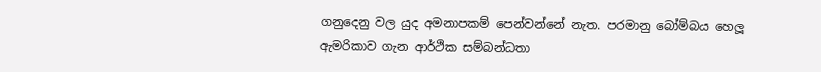ගනුදෙනු වල යුද අමනාපකම් පෙන්වන්නේ නැත. පරමානු බෝම්බය හෙලූ ඇමරිකාව ගැන ආර්ථික සම්බන්ධතා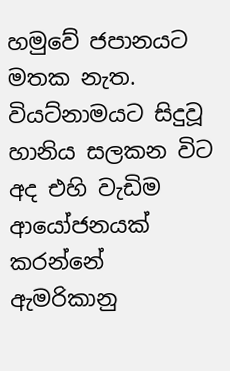හමුවේ ජපානයට මතක නැත. වියට්නාමයට සිදුවූ හානිය සලකන විට අද එහි වැඩිම ආයෝජනයක් කරන්නේ ඇමරිකානු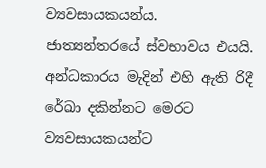ව්‍යවසායකයන්ය. ජාත්‍යන්තරයේ ස්වභාවය එයයි. අන්ධකාරය මැදින් එහි ඇති රිදී රේඛා දකින්නට මෙරට ව්‍යවසායකයන්ට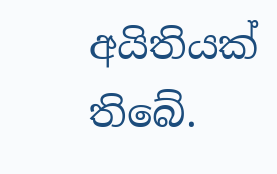අයිතියක් තිබේ.